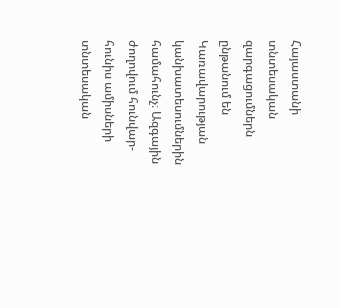Հայաստանի տնտեսական զարգացումներն ընթանում են Կառավարության կանխատեսումներին համահունչ։ Ազգային ժողովում հունվար-հունիս ամիսների տնտեսական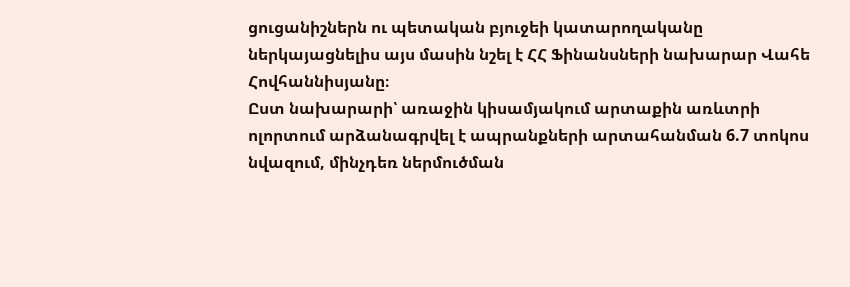ցուցանիշներն ու պետական բյուջեի կատարողականը ներկայացնելիս այս մասին նշել է ՀՀ Ֆինանսների նախարար Վահե Հովհաննիսյանը։
Ըստ նախարարի՝ առաջին կիսամյակում արտաքին առևտրի ոլորտում արձանագրվել է ապրանքների արտահանման 6.7 տոկոս նվազում, մինչդեռ ներմուծման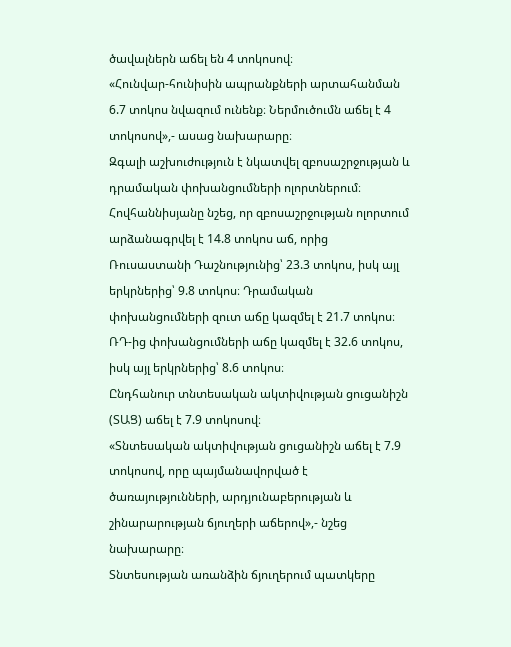ծավալներն աճել են 4 տոկոսով։
«Հունվար-հունիսին ապրանքների արտահանման 6.7 տոկոս նվազում ունենք։ Ներմուծումն աճել է 4 տոկոսով»,- ասաց նախարարը։
Զգալի աշխուժություն է նկատվել զբոսաշրջության և դրամական փոխանցումների ոլորտներում։ Հովհաննիսյանը նշեց, որ զբոսաշրջության ոլորտում արձանագրվել է 14.8 տոկոս աճ, որից Ռուսաստանի Դաշնությունից՝ 23.3 տոկոս, իսկ այլ երկրներից՝ 9.8 տոկոս։ Դրամական փոխանցումների զուտ աճը կազմել է 21.7 տոկոս։ ՌԴ-ից փոխանցումների աճը կազմել է 32.6 տոկոս, իսկ այլ երկրներից՝ 8.6 տոկոս։
Ընդհանուր տնտեսական ակտիվության ցուցանիշն (ՏԱՑ) աճել է 7.9 տոկոսով։
«Տնտեսական ակտիվության ցուցանիշն աճել է 7.9 տոկոսով, որը պայմանավորված է ծառայությունների, արդյունաբերության և շինարարության ճյուղերի աճերով»,- նշեց նախարարը։
Տնտեսության առանձին ճյուղերում պատկերը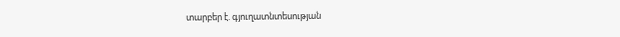տարբեր է. գյուղատնտեսության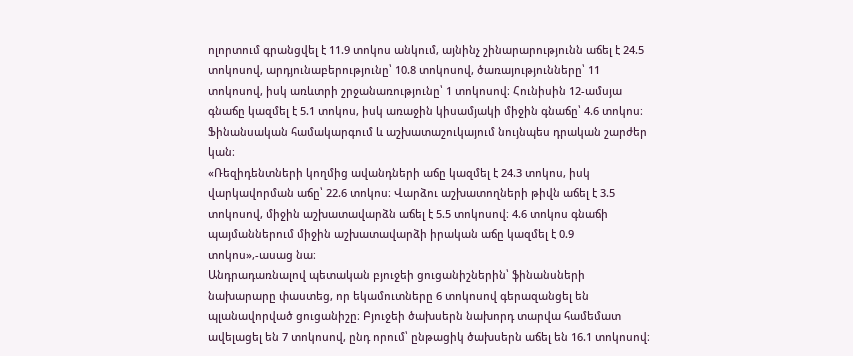ոլորտում գրանցվել է 11.9 տոկոս անկում, այնինչ շինարարությունն աճել է 24.5 տոկոսով, արդյունաբերությունը՝ 10.8 տոկոսով, ծառայությունները՝ 11 տոկոսով, իսկ առևտրի շրջանառությունը՝ 1 տոկոսով։ Հունիսին 12-ամսյա գնաճը կազմել է 5.1 տոկոս, իսկ առաջին կիսամյակի միջին գնաճը՝ 4.6 տոկոս։
Ֆինանսական համակարգում և աշխատաշուկայում նույնպես դրական շարժեր կան։
«Ռեզիդենտների կողմից ավանդների աճը կազմել է 24.3 տոկոս, իսկ վարկավորման աճը՝ 22.6 տոկոս։ Վարձու աշխատողների թիվն աճել է 3.5 տոկոսով, միջին աշխատավարձն աճել է 5.5 տոկոսով։ 4.6 տոկոս գնաճի պայմաններում միջին աշխատավարձի իրական աճը կազմել է 0.9 տոկոս»,-ասաց նա։
Անդրադառնալով պետական բյուջեի ցուցանիշներին՝ ֆինանսների նախարարը փաստեց, որ եկամուտները 6 տոկոսով գերազանցել են պլանավորված ցուցանիշը։ Բյուջեի ծախսերն նախորդ տարվա համեմատ ավելացել են 7 տոկոսով, ընդ որում՝ ընթացիկ ծախսերն աճել են 16.1 տոկոսով։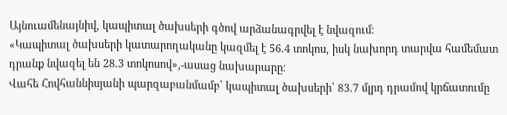Այնուամենայնիվ, կապիտալ ծախսերի գծով արձանագրվել է նվազում։
«Կապիտալ ծախսերի կատարողականը կազմել է 56.4 տոկոս, իսկ նախորդ տարվա համեմատ դրանք նվազել են 28.3 տոկոսով»,-ասաց նախարարը։
Վահե Հովհաննիսյանի պարզաբանմամբ՝ կապիտալ ծախսերի՝ 83.7 մլրդ դրամով կրճատումը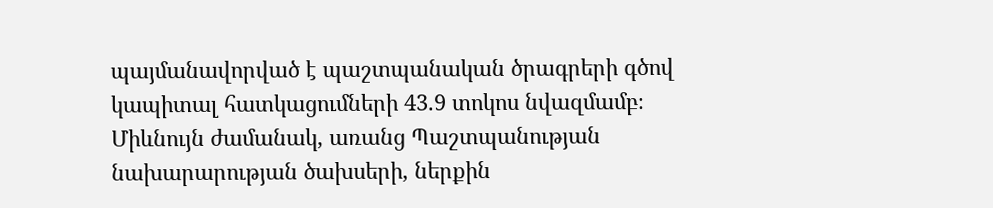պայմանավորված է պաշտպանական ծրագրերի գծով կապիտալ հատկացումների 43.9 տոկոս նվազմամբ։ Միևնույն ժամանակ, առանց Պաշտպանության նախարարության ծախսերի, ներքին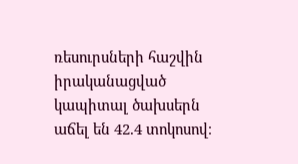ռեսուրսների հաշվին իրականացված կապիտալ ծախսերն աճել են 42.4 տոկոսով։